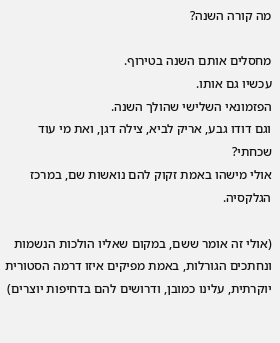מה קורה השנה?

מחסלים אותם השנה בטירוף.
עכשיו גם אותו.
הפזמונאי השלישי שהולך השנה.
וגם דודו גבע, אריק לביא, צילה דגן, ואת מי עוד שכחתי?
אולי מישהו באמת זקוק להם נואשות שם, במרכז הגלקסיה.

(אולי זה אומר ששם, במקום שאליו הולכות הנשמות ונחתכים הגורלות, באמת מפיקים איזו דרמה הסטורית יוקרתית, עלינו כמובן, ודרושים להם בדחיפות יוצרים)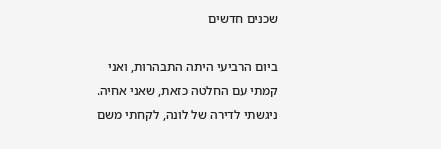שכנים חדשים

ביום הרביעי היתה התבהרות, ואני קמתי עם החלטה כזאת, שאני אחיה.
ניגשתי לדירה של לונה, לקחתי משם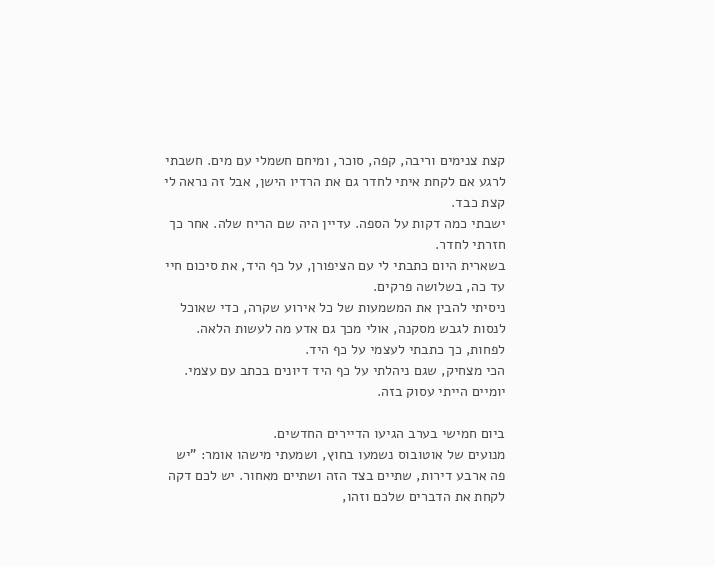קצת צנימים וריבה, קפה, סוכר, ומיחם חשמלי עם מים. חשבתי לרגע אם לקחת איתי לחדר גם את הרדיו הישן, אבל זה נראה לי קצת כבד.
ישבתי כמה דקות על הספה. עדיין היה שם הריח שלה. אחר כך חזרתי לחדר.
בשארית היום כתבתי לי עם הציפורן, על כף היד, את סיכום חיי עד כה, בשלושה פרקים.
ניסיתי להבין את המשמעות של כל אירוע שקרה, כדי שאוכל לנסות לגבש מסקנה, אולי מכך גם אדע מה לעשות הלאה. לפחות, כך כתבתי לעצמי על כף היד.
הכי מצחיק, שגם ניהלתי על כף היד דיונים בכתב עם עצמי.
יומיים הייתי עסוק בזה.

ביום חמישי בערב הגיעו הדיירים החדשים.
מנועים של אוטובוס נשמעו בחוץ, ושמעתי מישהו אומר: "יש פה ארבע דירות, שתיים בצד הזה ושתיים מאחור. יש לכם דקה לקחת את הדברים שלכם וזהו,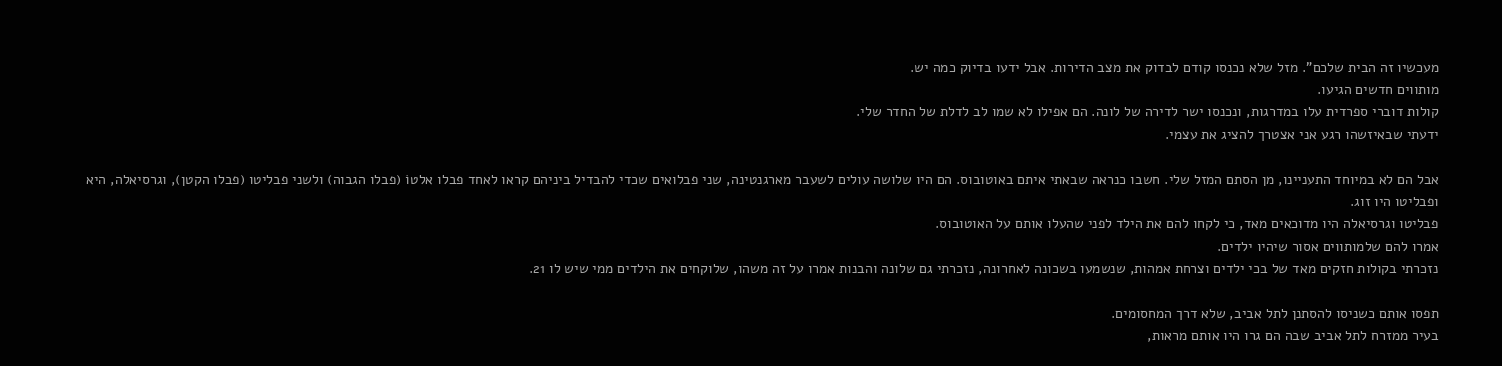מעכשיו זה הבית שלכם". מזל שלא נכנסו קודם לבדוק את מצב הדירות. אבל ידעו בדיוק כמה יש.
מותווים חדשים הגיעו.
קולות דוברי ספרדית עלו במדרגות, ונכנסו ישר לדירה של לונה. הם אפילו לא שמו לב לדלת של החדר שלי.
ידעתי שבאיזשהו רגע אני אצטרך להציג את עצמי.

אבל הם לא במיוחד התעניינו, מן הסתם המזל שלי. חשבו כנראה שבאתי איתם באוטובוס. הם היו שלושה עולים לשעבר מארגנטינה, שני פבלואים שכדי להבדיל ביניהם קראו לאחד פבלו אלטוֹ (פבלו הגבוה) ולשני פבליטו (פבלו הקטן), וגרסיאלה, היא ופבליטו היו זוג.
פבליטו וגרסיאלה היו מדוכאים מאד, כי לקחו להם את הילד לפני שהעלו אותם על האוטובוס.
אמרו להם שלמותווים אסור שיהיו ילדים.
נזכרתי בקולות חזקים מאד של בכי ילדים וצרחת אמהות, שנשמעו בשכונה לאחרונה, נזכרתי גם שלונה והבנות אמרו על זה משהו, שלוקחים את הילדים ממי שיש לו 21.

תפסו אותם כשניסו להסתנן לתל אביב, שלא דרך המחסומים.
בעיר ממזרח לתל אביב שבה הם גרו היו אותם מראות,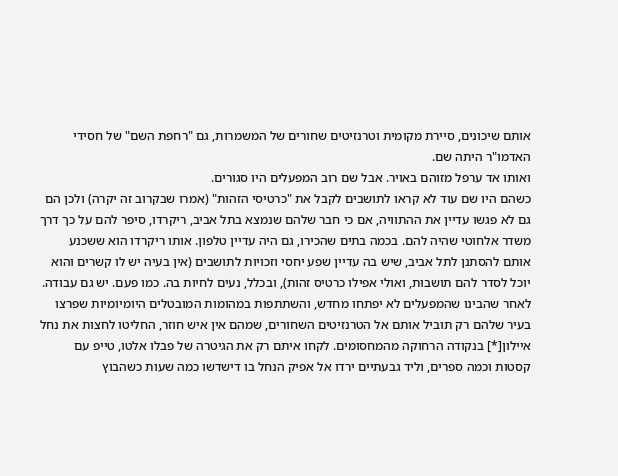אותם שיכונים, סיירת מקומית וטרנזיטים שחורים של המשמרות, גם "רחפת השם" של חסידי האדמו"ר היתה שם.
ואותו אד ערפל מזוהם באויר. אבל שם רוב המפעלים היו סגורים.
כשהם היו שם עוד לא קראו לתושבים לקבל את "כרטיסי הזהות" (אמרו שבקרוב זה יקרה) ולכן הם גם לא פגשו עדיין את ההתוויה, אם כי חבר שלהם שנמצא בתל אביב, ריקרדו, סיפר להם על כך דרך משדר אלחוטי שהיה להם. בכמה בתים שהכירו, גם היה עדיין טלפון. אותו ריקרדו הוא ששכנע אותם להסתנן לתל אביב, שיש בה עדיין שפע יחסי וזכויות לתושבים (אין בעיה יש לו קשרים והוא יוכל לסדר להם תושבוּת, ואולי אפילו כרטיס זהות), ובכלל, נעים לחיות בה. כמו פעם. יש גם עבודה. לאחר שהבינו שהמפעלים לא יפתחו מחדש, והשתתפות במהומות המובטלים היומיומיות שפרצו בעיר שלהם רק תוביל אותם אל הטרנזיטים השחורים, שמהם אין איש חוזר, החליטו לחצות את נחל איילון[*] בנקודה הרחוקה מהמחסומים. לקחו איתם רק את הגיטרה של פבלו אלטו, טייפ עם קסטות וכמה ספרים, וליד גבעתיים ירדו אל אפיק הנחל בו דישדשו כמה שעות כשהבוץ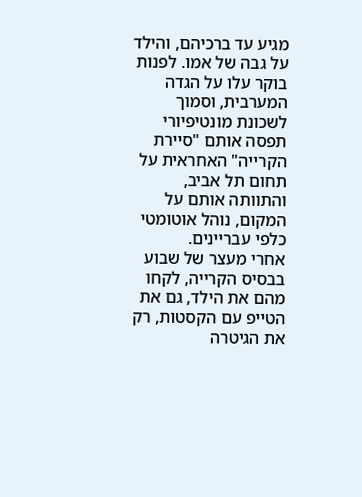מגיע עד ברכיהם, והילד על גבה של אמו. לפנות בוקר עלו על הגדה המערבית, וסמוך לשכונת מונטיפיורי תפסה אותם "סיירת הקרייה" האחראית על תחום תל אביב, והתוותה אותם על המקום, נוהל אוטומטי כלפי עבריינים.
אחרי מעצר של שבוע בבסיס הקרייה, לקחו מהם את הילד, גם את הטייפ עם הקסטות, רק את הגיטרה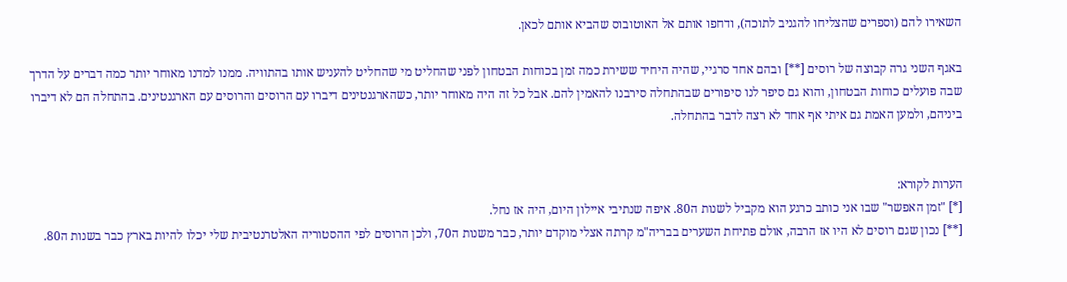השאירו להם (וספרים שהצליחו להגניב לתוכה), ודחפו אותם אל האוטובוס שהביא אותם לכאן.

באגף השני גרה קבוצה של רוסים [**] ובהם אחד סרגיי, שהיה היחיד ששירת כמה זמן בכוחות הבטחון לפני שהחליט מי שהחליט להעניש אותו בהתוויה. ממנו למדנו מאוחר יותר כמה דברים על הדרך שבה פועלים כוחות הבטחון, והוא גם סיפר לנו סיפורים שבהתחלה סירבנו להאמין להם. אבל כל זה היה מאוחר יותר, כשהארגנטינים דיברו עם הרוסים והרוסים עם הארגנטינים. בהתחלה הם לא דיברו ביניהם, ולמען האמת גם איתי אף אחד לא רצה לדבר בהתחלה.


הערות לקורא:
[*] "זמן האפשר" שבו אני כותב כרגע הוא מקביל לשנות ה80. איפה שנתיבי איילון היום, היה אז נחל.
[**] נכון שגם רוסים לא היו אז הרבה, אולם פתיחת השערים בבריה"מ קרתה אצלי מוקדם יותר, כבר משנות ה70, ולכן הרוסים לפי ההסטוריה האלטרנטיבית שלי יכלו להיות בארץ כבר בשנות ה80.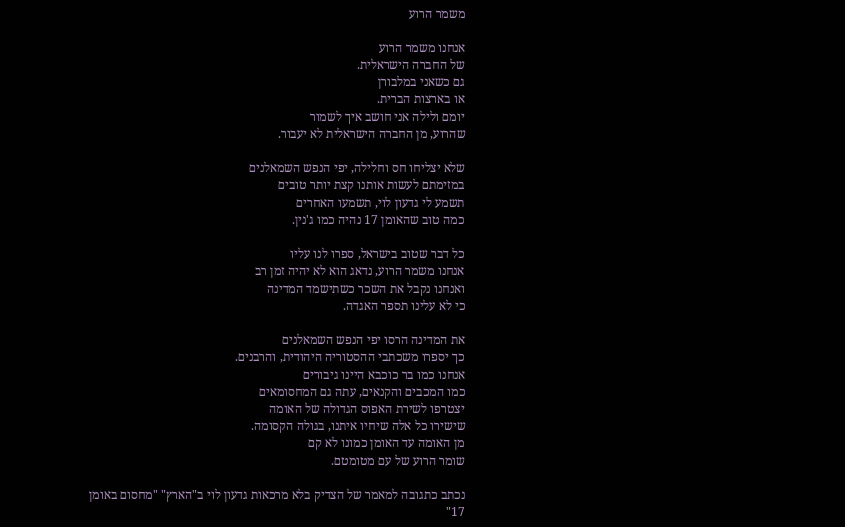משמר הרוע

אנחנו משמר הרוע
של החברה הישראלית.
גם כשאני במלבורן
או בארצות הברית.
יומם ולילה אני חושב איך לשמור
שהרוע, מן החברה הישראלית לא יעבור.

שלא יצליחו חס וחלילה, יפי הנפש השמאלנים
במזימתם לעשות אותנו קצת יותר טובים
תשמע לי גדעון לוי, תשמעו האחרים
כמה טוב שהאומן 17 נהיה כמו ג'נין.

כל דבר שטוב בישראל, ספרו לנו עליו
אנחנו משמר הרוע, נדאג הוא לא יהיה זמן רב
ואנחנו נקבל את השכר כשתישמד המדינה
כי לא עלינו תספר האגדה.

את המדינה הרסו יפי הנפש השמאלנים
כך יספרו משכתבי ההסטוריה היהודית, והרבנים.
אנחנו כמו בר כוכבא היינו גיבורים
כמו המכבים והקנאים, עתה גם המחסומאים
יצטרפו לשירת האפוס הגדולה של האומה
שישירו כל אלה שיחיו איתנו, בגולה הקסומה.
מן האומה עד האומן כמונו לא קם
שומר הרוע של עם מטומטם.

נכתב כתגובה למאמר של הצדיק בלא מרכאות גדעון לוי ב"הארץ" "מחסום באומן 17"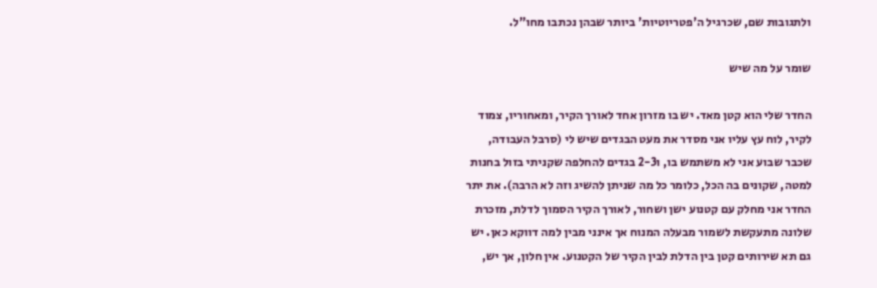ולתגובות שם, שכרגיל ה'פטריוטיות' ביותר שבהן נכתבו מחו"ל.

שומר על מה שיש

החדר שלי הוא קטן מאד. יש בו מזרון אחד לאורך הקיר, ומאחוריו, צמוד לקיר, לוח עץ עליו אני מסדר את מעט הבגדים שיש לי (סרבל העבודה, שכבר שבוע אני לא משתמש בו, ו2-3 בגדים להחלפה שקניתי בזול בחנות למטה, שקונים בה הכל, כלומר כל מה שניתן להשיג וזה לא הרבה). את יתר החדר אני מחלק עם קטנוע ישן ושחור, לאורך הקיר הסמוך לדלת, מזכרת שלונה מתעקשת לשמור מבעלה המנוח אך אינני מבין למה דווקא כאן. יש גם תא שירותים קטן בין הדלת לבין הקיר של הקטנוע. אין חלון, אך יש,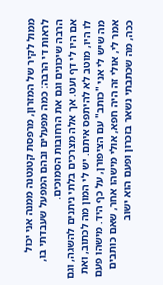ממול לקיר של המזרון, מרפסת קטנטנה ממנה אני יכול לראות די הרבה: כמה מפעלים ובהם המפעל שעבדתי בו, הרבה שיכונים וגם את הרחובות הסמוכים.
אם היו לי דף ועט. אך אלה מצרכים בלתי ניתנים להשגה, וגם לו היו, מוטב לא להיתפס איתם. יש לי המון מה לכתוב, ואת מה שיש לי אני "כותב" עם הציפורן, על כף היד. מישהו פעם אמר לי, אולי זה היה חפא, אולי מישהו אחר, שאם כותבים ככה, מה שכתבתי נשאר בזכרון ופעם הוא ישוב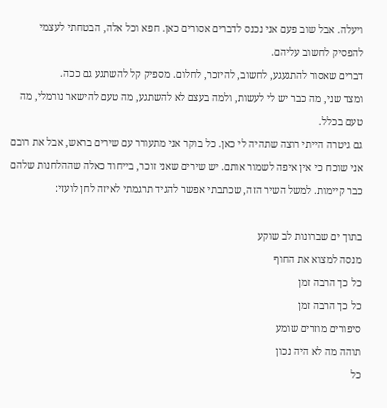ויעלה. אבל שוב פעם אני נכנס לדברים אסורים כאן. חפא וכל אלה, הבטחתי לעצמי להפסיק לחשוב עליהם.
דברים שאסור להתגעגע, לחשוב, להיזכר, לחלום. מספיק קל להשתגע גם ככה.
ומצד שני, מה כבר יש לי לעשות, ולמה בעצם לא להשתגע, מה טעם להישאר נורמלי, מה טעם בכלל.
גם גיטרה הייתי רוצה שתהיה לי כאן. כל בוקר אני מתעורר עם שירים בראש, אבל את רובם אני שוכח כי אין איפה לשמור אותם. יש שירים שאני זוכר, בייחוד כאלה שההלחנות שלהם כבר קיימות. למשל השיר הזה, שכתבתי אפשר להגיד תרגמתי לאיזה לחן לועזי:

בתוך ים שברונות לב שוקע
מנסה למצוא את החוף
כל כך הרבה זמן
כל כך הרבה זמן
סיפורים מוזרים שומע
תוהה מה לא היה נכון
כל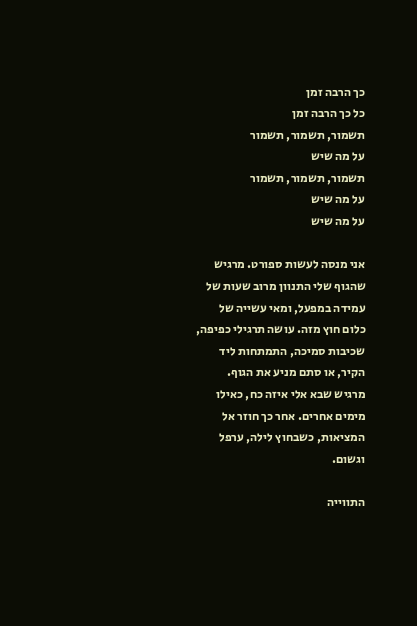כך הרבה זמן
כל כך הרבה זמן
תשמור, תשמור, תשמור
על מה שיש
תשמור, תשמור, תשמור
על מה שיש
על מה שיש

אני מנסה לעשות ספורט. מרגיש שהגוף שלי התנוון מרוב שעות של עמידה במפעל, ומאי עשייה של כלום חוץ מזה. עושה תרגילי כפיפה, שכיבות סמיכה, התמתחות ליד הקיר, או סתם מניע את הגוף. מרגיש שבא אלי איזה כח, כאילו מימים אחרים. אחר כך חוזר אל המציאות, כשבחוץ לילה, ערפל וגשום.

התווייה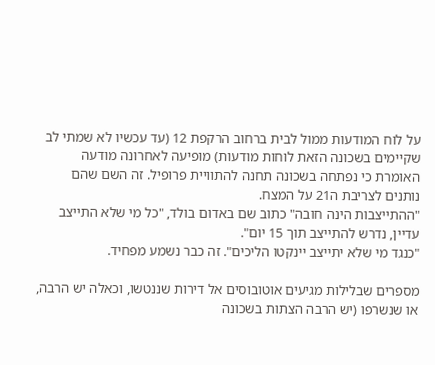על לוח המודעות ממול לבית ברחוב הרקפת 12 (עד עכשיו לא שמתי לב שקיימים בשכונה הזאת לוחות מודעות) מופיעה לאחרונה מודעה האומרת כי נפתחה בשכונה תחנה להתוויית פרופיל. זה השם שהם נותנים לצריבת ה21 על המצח.
"ההתייצבות הינה חובה" כתוב שם באדום בולד, "כל מי שלא התייצב עדיין, נדרש להתייצב תוך 15 יום".
"כנגד מי שלא יתייצב יינקטו הליכים". זה כבר נשמע מפחיד.

מספרים שבלילות מגיעים אוטובוסים אל דירות שננטשו, וכאלה יש הרבה, או שנשרפו (יש הרבה הצתות בשכונה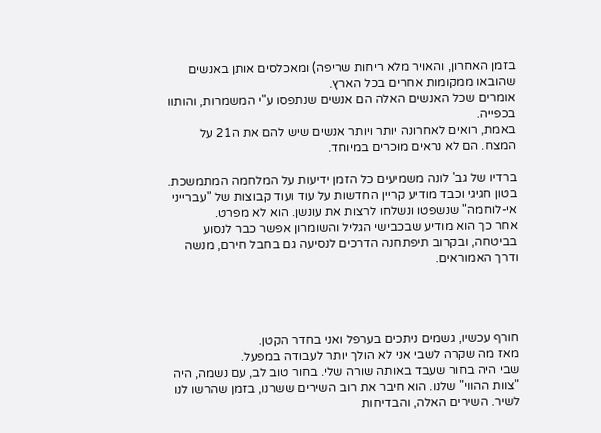בזמן האחרון, והאויר מלא ריחות שריפה) ומאכלסים אותן באנשים שהובאו ממקומות אחרים בכל הארץ.
אומרים שכל האנשים האלה הם אנשים שנתפסו ע"י המשמרות, והותוו בכפייה.
באמת, רואים לאחרונה יותר ויותר אנשים שיש להם את ה21 על המצח. הם לא נראים מוּכרים במיוחד.

ברדיו של גב' לונה משמיעים כל הזמן ידיעות על המלחמה המתמשכת. בטון חגיגי וכבד מודיע קריין החדשות על עוד ועוד קבוצות של "עברייני אי-לוחמה" שנשפטו ונשלחו לרצות את עונשן. הוא לא מפרט.
אחר כך הוא מודיע שבכבישי הגליל והשומרון אפשר כבר לנסוע בביטחה, ובקרוב תיפתחנה הדרכים לנסיעה גם בחבל חירם, מנשה ודרך האמוראים.




חורף עכשיו, גשמים ניתכים בערפל ואני בחדר הקטן.
מאז מה שקרה לשבי אני לא הולך יותר לעבודה במפעל.
שבי היה בחור שעבד באותה שורה שלי. בחור טוב לב, עם נשמה, היה "צוות ההווי" שלנו. הוא חיבר את רוב השירים ששרנו, בזמן שהרשו לנו לשיר. השירים האלה, והבדיחות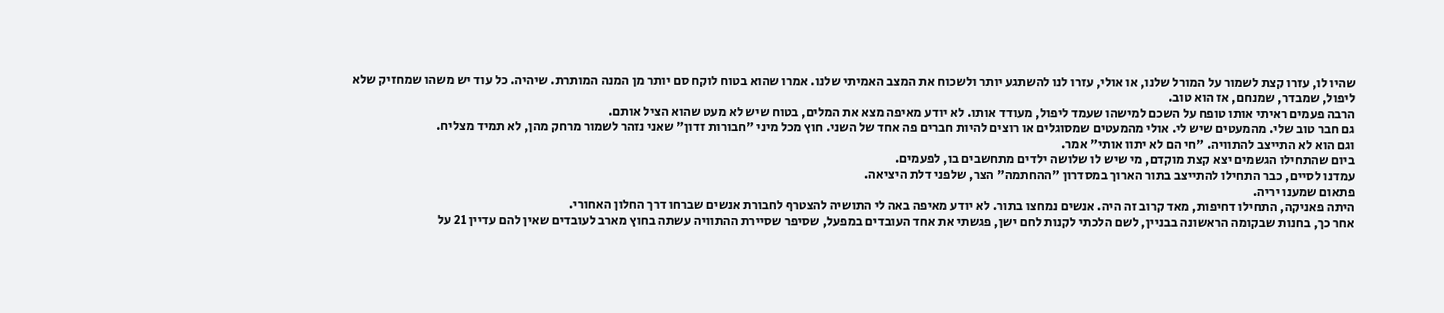שהיו לו, עזרו קצת לשמור על המורל שלנו, או אולי, עזרו לנו להשתגע יותר ולשכוח את המצב האמיתי שלנו. אמרו שהוא בטוח לוקח סם יותר מן המנה המותרת. שיהיה. כל עוד יש משהו שמחזיק שלא ליפול, שמבדר, שמנחם, אז הוא טוב.
הרבה פעמים ראיתי אותו טופח על השכם למישהו שעמד ליפול, מעודד אותו. לא יודע מאיפה מצא את המלים, בטוח שיש לא מעט שהוא הציל אותם.
גם חבר טוב שלי. מהמעטים שיש לי. אולי מהמעטים שמסוגלים או רוצים להיות חברים פה אחד של השני. חוץ מכל מיני "חבורות זדון" שאני נזהר לשמור מרחק מהן, לא תמיד מצליח.
וגם הוא לא התייצב להתוויה. "חי הם לא יתוו אותי" אמר.
ביום שהתחילו הגשמים יצא קצת מוקדם, מי שיש לו שלושה ילדים מתחשבים בו, לפעמים.
עמדנו לסיים, כבר התחילו להתייצב בתור הארוך במסדרון "ההחתמה" הצר, שלפני דלת היציאה.
פתאום שמענו יריה.
היתה פאניקה, התחילו דחיפות, מאד קרוב זה היה. אנשים נמחצו בתור. לא יודע מאיפה באה לי התושיה להצטרף לחבורת אנשים שברחו דרך החלון האחורי.
אחר כך, בחנות שבקומה הראשונה בבניין, לשם הלכתי לקנות לחם ישן, פגשתי את אחד העובדים במפעל, שסיפר שסיירת ההתוויה עשתה בחוץ מארב לעובדים שאין להם עדיין 21 על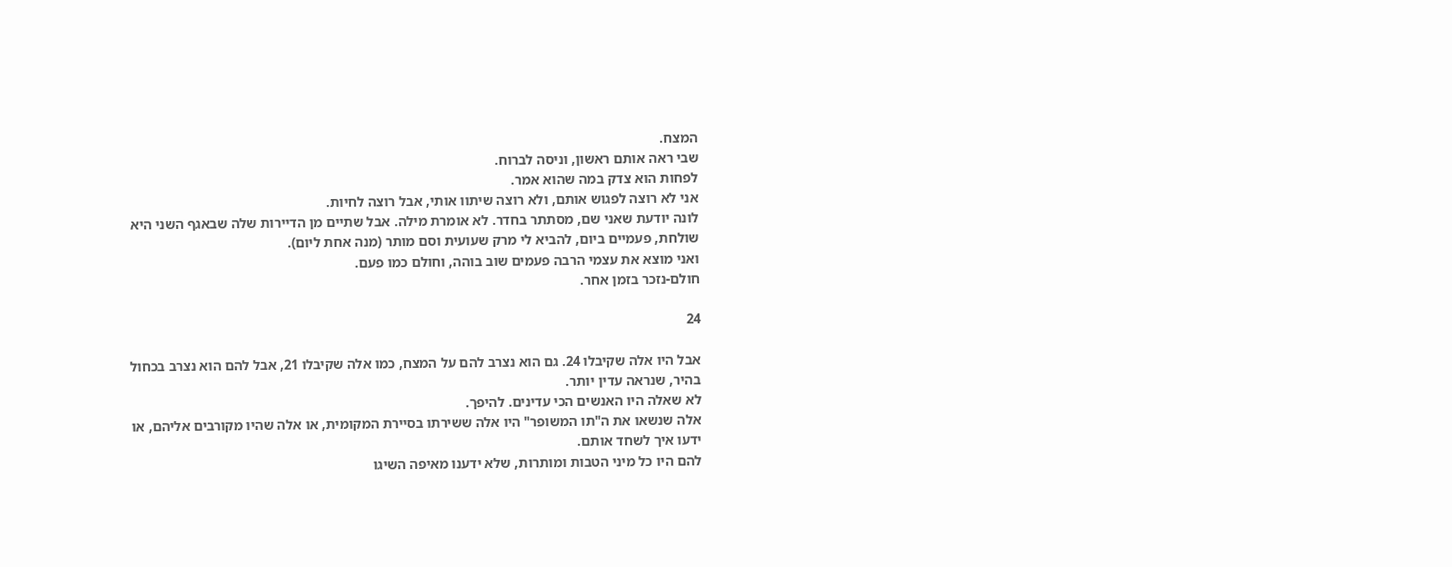המצח.
שבי ראה אותם ראשון, וניסה לברוח.
לפחות הוא צדק במה שהוא אמר.
אני לא רוצה לפגוש אותם, ולא רוצה שיתוו אותי, אבל רוצה לחיות.
לונה יודעת שאני שם, מסתתר בחדר. לא אומרת מילה. אבל שתיים מן הדיירות שלה שבאגף השני היא שולחת, פעמיים ביום, להביא לי מרק שעועית וסם מותר (מנה אחת ליום).
ואני מוצא את עצמי הרבה פעמים שוב בוהה, וחולם כמו פעם.
חולם-נזכר בזמן אחר.

24

אבל היו אלה שקיבלו 24. גם הוא נצרב להם על המצח, כמו אלה שקיבלו 21, אבל להם הוא נצרב בכחול בהיר, שנראה עדין יותר.
לא שאלה היו האנשים הכי עדינים. להיפך.
אלה שנשאו את ה"תו המשופר" היו אלה ששירתו בסיירת המקומית, או אלה שהיו מקורבים אליהם, או ידעו איך לשחד אותם.
להם היו כל מיני הטבות ומותרות, שלא ידענו מאיפה השיגו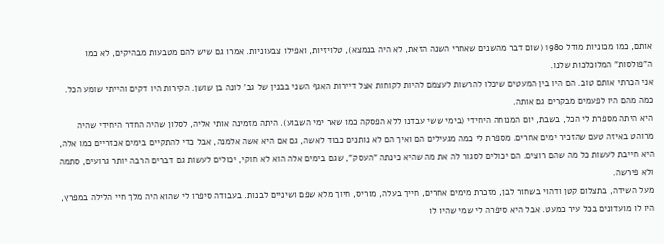אותם, כמו מכוניות מודל 1980 (שום דבר מהשנים שאחרי השנה הזאת, לא היה בנמצא), טלויזיות, ואפילו צבעוניות. אמרו גם שיש להם מטבעות מבהיקים, לא כמו ה"פולסות" המלוכלכות שלנו.
אני הכרתי אותם טוב. הם היו בין המעטים שיכלו להרשות לעצמם להיות לקוחות אצל דיירות האגף השני בבנין של גב' לונה בן שושן. הקירות היו דקים והייתי שומע הכל. כמה מהם היו לפעמים מבקרים גם אותה.
היא היתה מספרת לי הכל, בשבת, יום המנוחה היחידי (בימי ששי עבדנו ללא הפסקה כמו שאר ימי השבוע). היתה מזמינה אותי אליה, לסלון שהיה החדר היחידי שהיה מרוהט באיזה טעם שהזכיר ימים אחרים. מספרת לי כמה מגעילים הם ואיך הם לא נותנים כבוד לאשה, גם אם היא אשה אלמנה, אבל כדי להתקיים בימים אכזריים כמו אלה, היא חייבת לעשות כל מה שהם רוצים. הם יכולים לסגור לה את מה שהיא כינתה "העסק", שגם בימים אלה הוא לא חוקי, יכולים לעשות גם דברים הרבה יותר גרועים, סתמה ולא פירשה.
מעל השידה, בתצלום קטן ודהוי בשחור לבן, מזכרת מימים אחרים, חייך בעלה, מוריס, חיוך מלא שפם ושיניים לבנות. בעבודה סיפרו לי שהוא היה מלך חיי הלילה במפרץ, היו לו מועדונים בכל עיר כמעט. אבל היא סיפרה לי שמי שהיו לו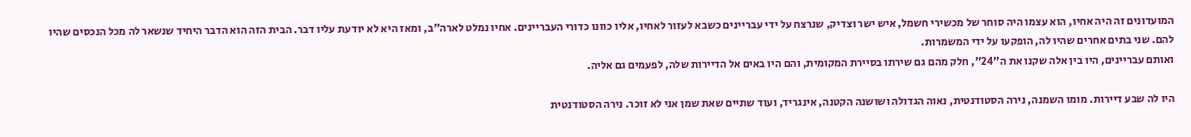המועדונים זה היה אחיו, הוא עצמו היה סוחר של מכשירי חשמל, איש ישר וצדיק, שנרצח על ידי עבריינים כשבא לעזור לאחיו, אליו כוונו כדורי העבריינים. אחיו נמלט לארה"ב, ומאז היא לא יודעת עליו דבר. הבית הזה הוא הדבר היחיד שנשאר לה מכל הנכסים שהיו להם. שני בתים אחרים שהיו לה, הופקעו על ידי המשמרות.
ואותם עבריינים, היו בין אלה שקנו את ה"24", חלק מהם גם שירתו בסיירת המקומית, והם היו באים אל הדיירות שלה, לפעמים גם אליה.

היו לה שבע דיירות. מומו השמנה, נירה הסטודנטית, נאוה הגדולה ושושנה הקטנה, אינגריד, ועוד שתיים שאת שמן אני לא זוכר. נירה הסטודנטית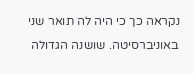נקראה כך כי היה לה תואר שני באוניברסיטה. שושנה הגדולה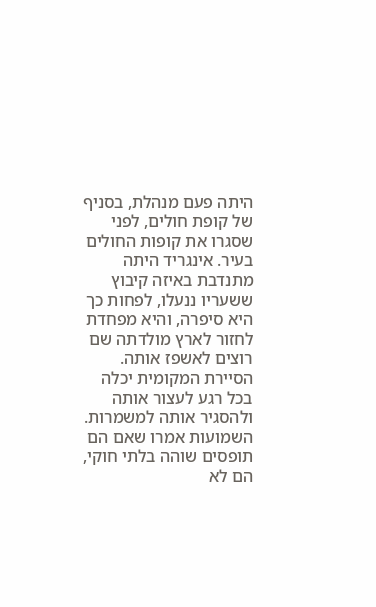היתה פעם מנהלת, בסניף של קופת חולים, לפני שסגרו את קופות החולים בעיר. אינגריד היתה מתנדבת באיזה קיבוץ ששעריו ננעלו, לפחות כך היא סיפרה, והיא מפחדת לחזור לארץ מולדתה שם רוצים לאשפז אותה. הסיירת המקומית יכלה בכל רגע לעצור אותה ולהסגיר אותה למשמרות. השמועות אמרו שאם הם תופסים שוהה בלתי חוקי, הם לא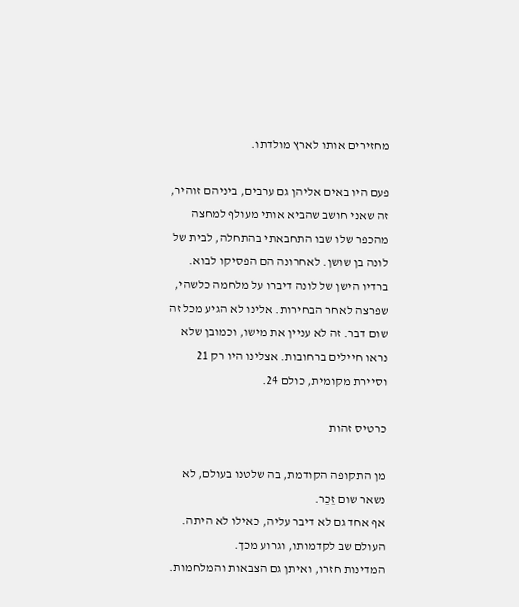מחזירים אותו לארץ מולדתו.

פעם היו באים אליהן גם ערבים, ביניהם זוהיר, זה שאני חושב שהביא אותי מעולף למחצה מהכפר שלו שבו התחבאתי בהתחלה, לבית של לונה בן שושן. לאחרונה הם הפסיקו לבוא. ברדיו הישן של לונה דיברו על מלחמה כלשהי, שפרצה לאחר הבחירות. אלינו לא הגיע מכל זה שום דבר. זה לא עניין את מישו, וכמובן שלא נראו חיילים ברחובות. אצלינו היו רק 21 וסיירת מקומית, כולם 24.

כרטיס זהות

מן התקופה הקודמת, בה שלטנו בעולם, לא נשאר שום זֵכֵר.
אף אחד גם לא דיבר עליה, כאילו לא היתה. העולם שב לקדמותו, וגרוע מכך.
המדינות חזרו, ואיתן גם הצבאות והמלחמות.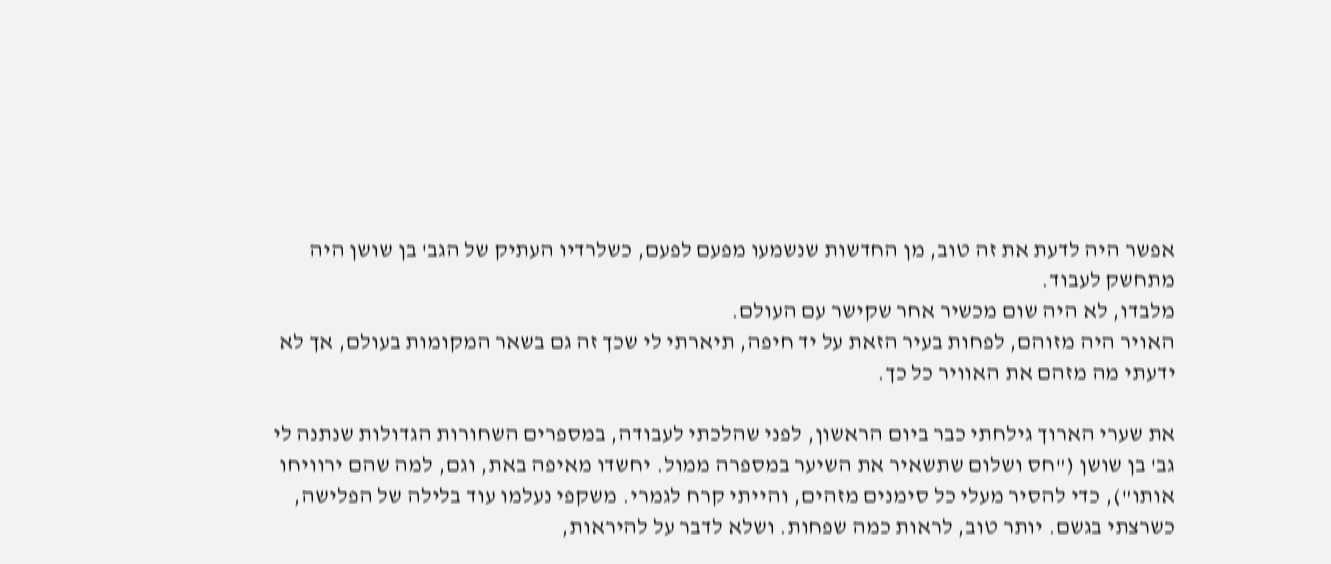אפשר היה לדעת את זה טוב, מן החדשות שנשמעו מפעם לפעם, כשלרדיו העתיק של הגב' בן שושן היה מתחשק לעבוד.
מלבדו, לא היה שום מכשיר אחר שקישר עם העולם.
האויר היה מזוהם, לפחות בעיר הזאת על יד חיפה, תיארתי לי שכך זה גם בשאר המקומות בעולם, אך לא ידעתי מה מזהם את האוויר כל כך.

את שערי הארוך גילחתי כבר ביום הראשון, לפני שהלכתי לעבודה, במספרים השחורות הגדולות שנתנה לי גב' בן שושן ("חס ושלום שתשאיר את השיער במספרה ממול. יחשדו מאיפה באת, וגם, למה שהם ירוויחו אותו"), כדי להסיר מעלי כל סימנים מזהים, והייתי קרח לגמרי. משקפי נעלמו עוד בלילה של הפלישה, כשרצתי בגשם. יותר טוב, לראות כמה שפחות. ושלא לדבר על להיראות,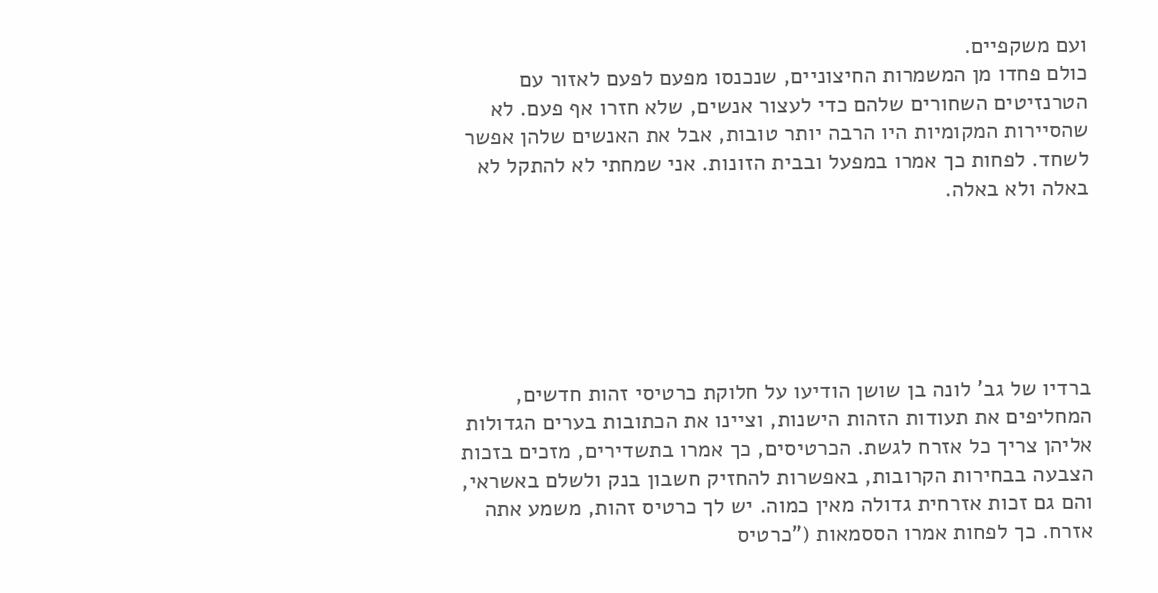ועם משקפיים.
כולם פחדו מן המשמרות החיצוניים, שנכנסו מפעם לפעם לאזור עם הטרנזיטים השחורים שלהם כדי לעצור אנשים, שלא חזרו אף פעם. לא שהסיירות המקומיות היו הרבה יותר טובות, אבל את האנשים שלהן אפשר לשחד. לפחות כך אמרו במפעל ובבית הזונות. אני שמחתי לא להתקל לא באלה ולא באלה.






ברדיו של גב' לונה בן שושן הודיעו על חלוקת כרטיסי זהות חדשים, המחליפים את תעודות הזהות הישנות, וציינו את הכתובות בערים הגדולות אליהן צריך כל אזרח לגשת. הכרטיסים, כך אמרו בתשדירים, מזכים בזכות הצבעה בבחירות הקרובות, באפשרות להחזיק חשבון בנק ולשלם באשראי, והם גם זכות אזרחית גדולה מאין כמוה. יש לך כרטיס זהות, משמע אתה אזרח. כך לפחות אמרו הססמאות ("כרטיס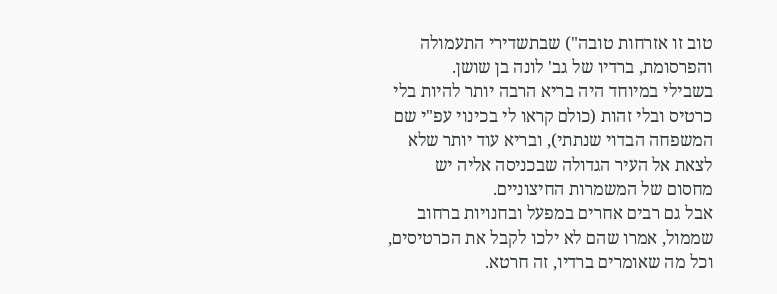טוב זו אזרחות טובה") שבתשדירי התעמולה והפרסומת, ברדיו של גב' לונה בן שושן.
בשבילי במיוחד היה בריא הרבה יותר להיות בלי כרטיס ובלי זהות (כולם קראו לי בכינוי עפ"י שם המשפחה הבדוי שנתתי), ובריא עוד יותר שלא לצאת אל העיר הגדולה שבכניסה אליה יש מחסום של המשמרות החיצוניים.
אבל גם רבים אחרים במפעל ובחנויות ברחוב שממול, אמרו שהם לא ילכו לקבל את הכרטיסים, וכל מה שאומרים ברדיו, זה חרטא.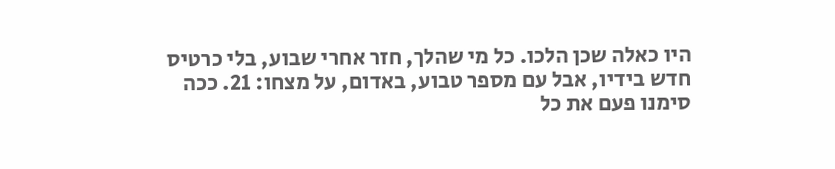היו כאלה שכן הלכו. כל מי שהלך, חזר אחרי שבוע, בלי כרטיס חדש בידיו, אבל עם מספר טבוע, באדום, על מצחו: 21. ככה סימנו פעם את כל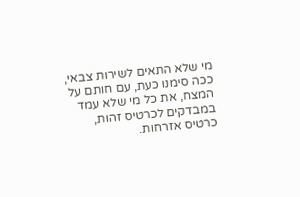מי שלא התאים לשירות צבאי, ככה סימנו כעת, עם חותם על המצח, את כל מי שלא עמד במבדקים לכרטיס זהות, כרטיס אזרחות.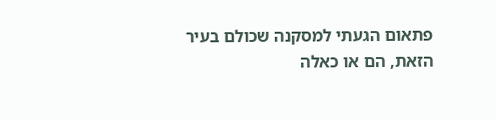פתאום הגעתי למסקנה שכולם בעיר הזאת, הם או כאלה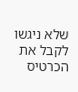שלא ניגשו לקבל את הכרטיס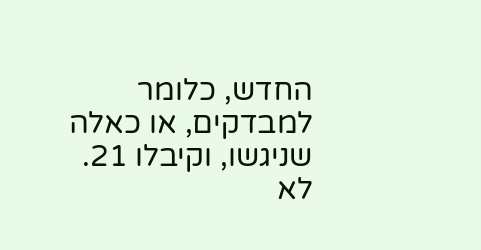החדש, כלומר למבדקים, או כאלה שניגשו, וקיבלו 21.
לא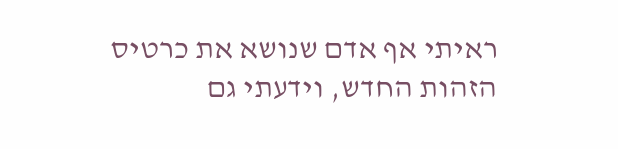ראיתי אף אדם שנושא את כרטיס הזהות החדש, וידעתי גם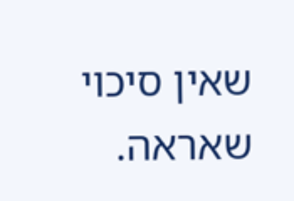שאין סיכוי שאראה.